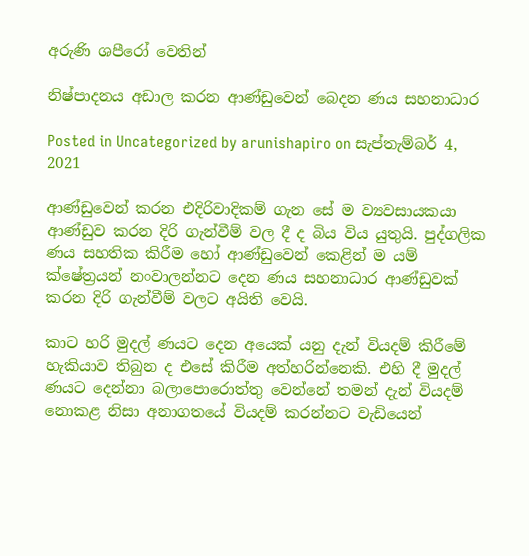අරුණි ශපීරෝ‍ වෙතින්

නිෂ්පාදනය අඩාල කරන ආණ්ඩුවෙන් බෙදන ණය සහනාධාර

Posted in Uncategorized by arunishapiro on සැප්තැම්බර් 4, 2021

ආණ්ඩුවෙන් කරන එදිරිවාදිකම් ගැන සේ ම ව්‍යවසායකයා ආණ්ඩුව කරන දිරි ගැන්වීම් වල දී ද බිය විය යුතුයි. පුද්ගලික ණය සහතික කිරීම හෝ ආණ්ඩුවෙන් කෙළින් ම යම් ක්ෂේත්‍රයන් නංවාලන්නට දෙන ණය සහනාධාර ආණ්ඩුවක් කරන දිරි ගැන්වීම් වලට අයිති වෙයි.

කාට හරි මුදල් ණයට දෙන අයෙක් යනු දැන් වියදම් කිරීමේ හැකියාව තිබුන ද එසේ කිරීම අත්හරින්නෙකි. එහි දී මුදල් ණයට දෙන්නා බලාපොරොත්තු වෙන්නේ තමන් දැන් වියදම් නොකළ නිසා අනාගතයේ වියදම් කරන්නට වැඩියෙන්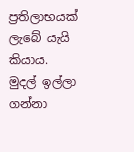ප්‍රතිලාභයක් ලැබේ යැයි කියාය. මුදල් ඉල්ලා ගන්නා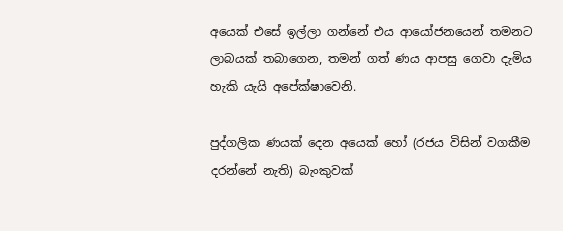අයෙක් එසේ ඉල්ලා ගන්නේ එය ආයෝජනයෙන් තමනට ලාබයක් තබාගෙන, තමන් ගත් ණය ආපසු ගෙවා දැමිය හැකි යැයි අපේක්ෂාවෙනි.

පුද්ගලික ණයක් දෙන අයෙක් හෝ (රජය විසින් වගකීම දරන්නේ නැති) බැංකුවක්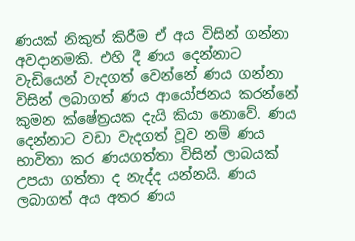ණයක් නිකුත් කිරීම ඒ අය විසින් ගන්නා අවදානමකි. එහි දී ණය දෙන්නාට වැඩියෙන් වැදගත් වෙන්නේ ණය ගන්නා විසින් ලබාගත් ණය ආයෝජනය කරන්නේ කුමන ක්ෂේත්‍රයක දැයි කියා නොවේ. ණය දෙන්නාට වඩා වැදගත් වූව නම් ණය භාවිතා කර ණයගත්තා විසින් ලාබයක් උපයා ගත්තා ද නැද්ද යන්නයි. ණය ලබාගත් අය අතර ණය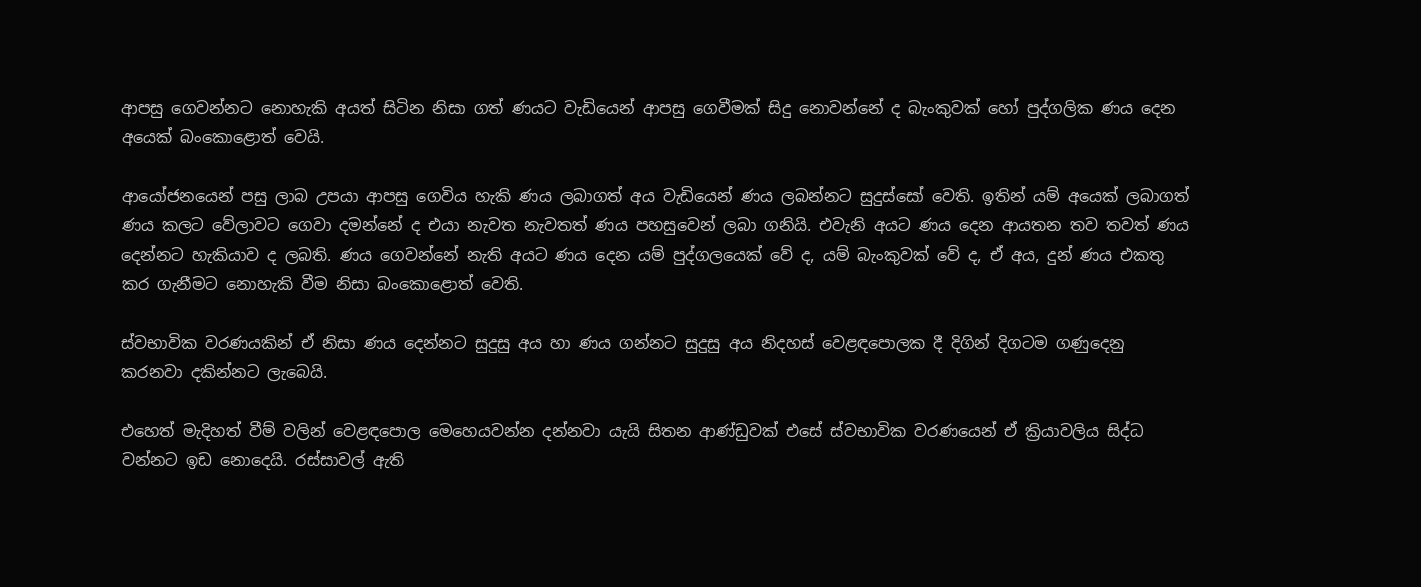ආපසු ගෙවන්නට නොහැකි අයත් සිටින නිසා ගත් ණයට වැඩියෙන් ආපසු ගෙවීමක් සිදු නොවන්නේ ද බැංකුවක් හෝ පුද්ගලික ණය දෙන අයෙක් බංකොළොත් වෙයි.

ආයෝජනයෙන් පසු ලාබ උපයා ආපසු ගෙවිය හැකි ණය ලබාගත් අය වැඩියෙන් ණය ලබන්නට සුදුස්සෝ වෙති. ඉතින් යම් අයෙක් ලබාගත් ණය කලට වේලාවට ගෙවා දමන්නේ ද එයා නැවත නැවතත් ණය පහසුවෙන් ලබා ගනියි. එවැනි අයට ණය දෙන ආයතන තව තවත් ණය දෙන්නට හැකියාව ද ලබති. ණය ගෙවන්නේ නැති අයට ණය දෙන යම් පුද්ගලයෙක් වේ ද, යම් බැංකුවක් වේ ද, ඒ අය, දුන් ණය එකතු කර ගැනීමට නොහැකි වීම නිසා බංකොළොත් වෙති.

ස්වභාවික වරණයකින් ඒ නිසා ණය දෙන්නට සුදුසු අය හා ණය ගන්නට සුදුසු අය නිදහස් වෙළඳපොලක දී දිගින් දිගටම ගණුදෙනු කරනවා දකින්නට ලැබෙයි.

එහෙත් මැදිහත් වීම් වලින් වෙළඳපොල මෙහෙයවන්න දන්නවා යැයි සිතන ආණ්ඩුවක් එසේ ස්වභාවික වරණයෙන් ඒ ක්‍රියාවලිය සිද්ධ වන්නට ඉඩ නොදෙයි. රස්සාවල් ඇති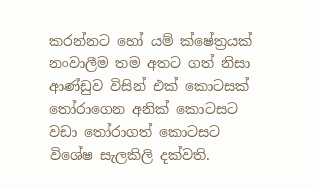කරන්නට හෝ යම් ක්ෂේත්‍රයක් නංවාලීම තම අතට ගත් නිසා ආණ්ඩුව විසින් එක් කොටසක් තෝරාගෙන අනික් කොටසට වඩා තෝරාගත් කොටසට විශේෂ සැලකිලි දක්වති.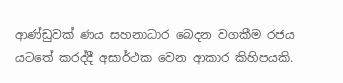ආණ්ඩුවක් ණය සහනාධාර බෙදන වගකීම රජය යටතේ කරද්දී අසාර්ථක වෙන ආකාර කිහිපයකි.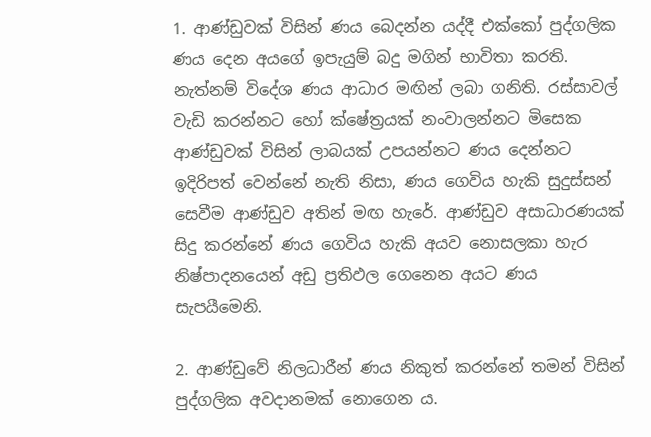1. ආණ්ඩුවක් විසින් ණය බෙදන්න යද්දී එක්කෝ පුද්ගලික ණය දෙන අයගේ ඉපැයුම් බදු මගින් භාවිතා කරති. නැත්නම් විදේශ ණය ආධාර මඟින් ලබා ගනිති. රස්සාවල් වැඩි කරන්නට හෝ ක්ෂේත්‍රයක් නංවාලන්නට මිසෙක ආණ්ඩුවක් විසින් ලාබයක් උපයන්නට ණය දෙන්නට ඉදිරිපත් වෙන්නේ නැති නිසා, ණය ගෙවිය හැකි සුදුස්සන් සෙවීම ආණ්ඩුව අතින් මඟ හැරේ. ආණ්ඩුව අසාධාරණයක් සිදු කරන්නේ ණය ගෙවිය හැකි අයව නොසලකා හැර නිෂ්පාදනයෙන් අඩු ප්‍රතිඵල ගෙනෙන අයට ණය සැපයීමෙනි.

2. ආණ්ඩුවේ නිලධාරීන් ණය නිකුත් කරන්නේ තමන් විසින් පුද්ගලික අවදානමක් නොගෙන ය.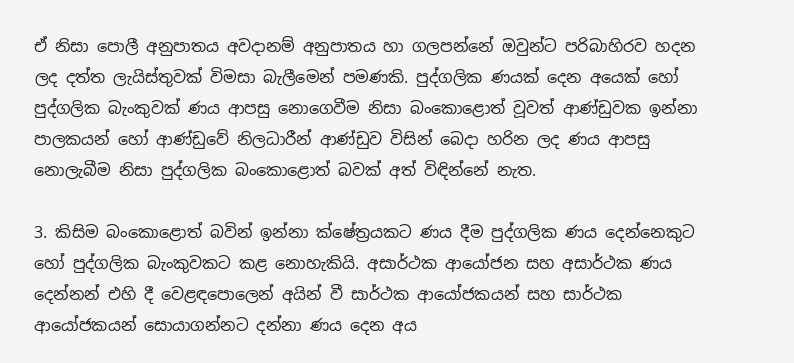ඒ නිසා පොලී අනුපාතය අවදානම් අනුපාතය හා ගලපන්නේ ඔවුන්ට පරිබාහිරව හදන ලද දත්ත ලැයිස්තුවක් විමසා බැලීමෙන් පමණකි. පුද්ගලික ණයක් දෙන අයෙක් හෝ පුද්ගලික බැංකුවක් ණය ආපසු නොගෙවීම නිසා බංකොළොත් වූවත් ආණ්ඩුවක ඉන්නා පාලකයන් හෝ ආණ්ඩුවේ නිලධාරීන් ආණ්ඩුව විසින් බෙදා හරින ලද ණය ආපසු නොලැබීම නිසා පුද්ගලික බංකොළොත් බවක් අත් විඳින්නේ නැත.

3. කිසිම බංකොළොත් බවින් ඉන්නා ක්ෂේත්‍රයකට ණය දීම පුද්ගලික ණය දෙන්නෙකුට හෝ පුද්ගලික බැංකුවකට කළ නොහැකියි. අසාර්ථක ආයෝජන සහ අසාර්ථක ණය දෙන්නන් එහි දී වෙළඳපොලෙන් අයින් වී සාර්ථක ආයෝජකයන් සහ සාර්ථක ආයෝජකයන් සොයාගන්නට දන්නා ණය දෙන අය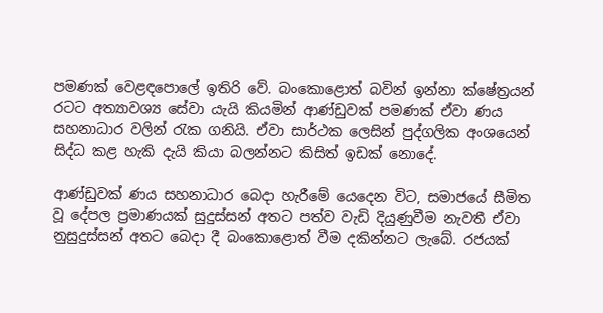පමණක් වෙළඳපොලේ ඉතිරි වේ. බංකොළොත් බවින් ඉන්නා ක්ෂේත්‍රයන් රටට අත්‍යාවශ්‍ය සේවා යැයි කියමින් ආණ්ඩුවක් පමණක් ඒවා ණය සහනාධාර වලින් රැක ගනියි. ඒවා සාර්ථක ලෙසින් පුද්ගලික අංශයෙන් සිද්ධ කළ හැකි දැයි කියා බලන්නට කිසිත් ඉඩක් නොදේ.

ආණ්ඩුවක් ණය සහනාධාර බෙදා හැරීමේ යෙදෙන විට, සමාජයේ සීමිත වූ දේපල ප්‍රමාණයක් සුදුස්සන් අතට පත්ව වැඩි දියුණුවීම නැවතී ඒවා නුසුදුස්සන් අතට බෙදා දී බංකොළොත් වීම දකින්නට ලැබේ. රජයක්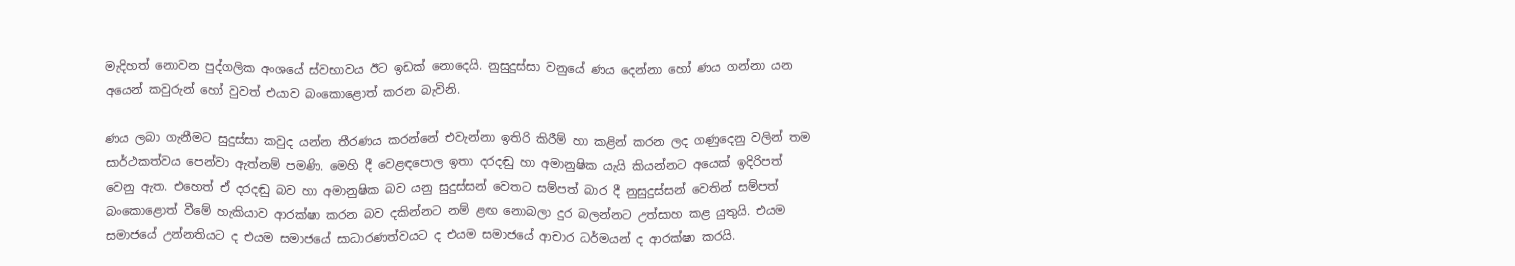මැදිහත් නොවන පුද්ගලික අංශයේ ස්වභාවය ඊට ඉඩක් නොදෙයි. නුසුදුස්සා වනුයේ ණය දෙන්නා හෝ ණය ගන්නා යන අයෙන් කවුරුන් හෝ වුවත් එයාව බංකොළොත් කරන බැවිනි.

ණය ලබා ගැනීමට සුදුස්සා කවුද යන්න තීරණය කරන්නේ එවැන්නා ඉතිරි කිරීම් හා කළින් කරන ලද ගණුදෙනු වලින් තම සාර්ථකත්වය පෙන්වා ඇත්නම් පමණි. මෙහි දී වෙළඳපොල ඉතා දරදඬු හා අමානුෂික යැයි කියන්නට අයෙක් ඉදිරිපත් වෙනු ඇත. එහෙත් ඒ දරදඬු බව හා අමානුෂික බව යනු සුදුස්සන් වෙතට සම්පත් බාර දී නුසුදුස්සන් වෙතින් සම්පත් බංකොළොත් වීමේ හැකියාව ආරක්ෂා කරන බව දකින්නට නම් ළඟ නොබලා දුර බලන්නට උත්සාහ කළ යුතුයි. එයම සමාජයේ උන්නතියට ද එයම සමාජයේ සාධාරණත්වයට ද එයම සමාජයේ ආචාර ධර්මයන් ද ආරක්ෂා කරයි.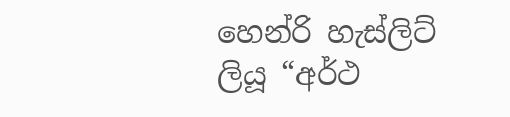හෙන්රි හැස්ලිට් ලියූ “අර්ථ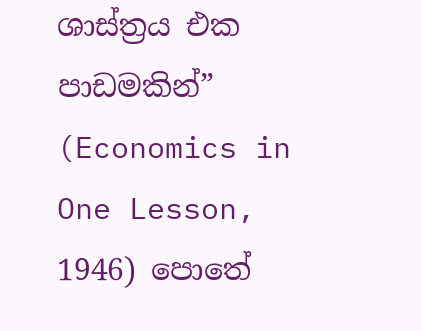ශාස්ත්‍රය එක පාඩමකින්” (Economics in One Lesson, 1946) පොතේ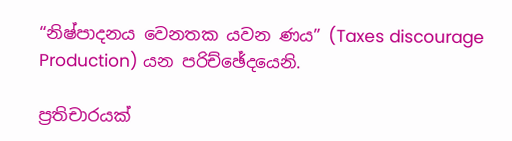“නිෂ්පාදනය වෙනතක යවන ණය” (Taxes discourage Production) යන පරිච්ඡේදයෙනි.

ප්‍රතිචාරයක්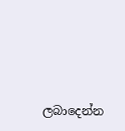ලබාදෙන්න